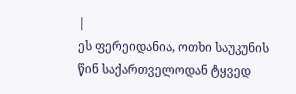|
ეს ფერეიდანია, ოთხი საუკუნის წინ საქართველოდან ტყვედ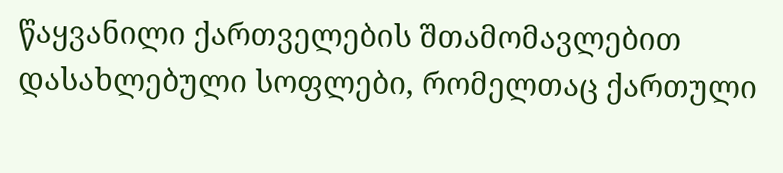წაყვანილი ქართველების შთამომავლებით დასახლებული სოფლები, რომელთაც ქართული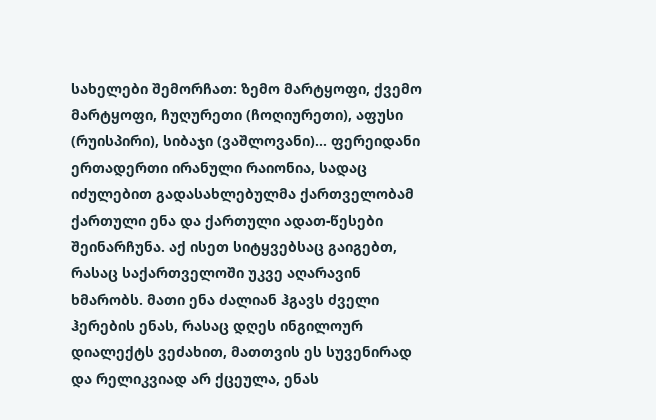სახელები შემორჩათ: ზემო მარტყოფი, ქვემო მარტყოფი, ჩუღურეთი (ჩოღიურეთი), აფუსი (რუისპირი), სიბაჯი (ვაშლოვანი)... ფერეიდანი ერთადერთი ირანული რაიონია, სადაც იძულებით გადასახლებულმა ქართველობამ ქართული ენა და ქართული ადათ-წესები შეინარჩუნა. აქ ისეთ სიტყვებსაც გაიგებთ, რასაც საქართველოში უკვე აღარავინ ხმარობს. მათი ენა ძალიან ჰგავს ძველი ჰერების ენას, რასაც დღეს ინგილოურ დიალექტს ვეძახით, მათთვის ეს სუვენირად და რელიკვიად არ ქცეულა, ენას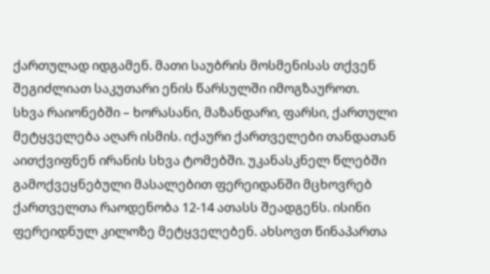ქართულად იდგამენ. მათი საუბრის მოსმენისას თქვენ შეგიძლიათ საკუთარი ენის წარსულში იმოგზაუროთ.
სხვა რაიონებში – ხორასანი, მაზანდარი, ფარსი, ქართული მეტყველება აღარ ისმის. იქაური ქართველები თანდათან აითქვიფნენ ირანის სხვა ტომებში. უკანასკნელ წლებში გამოქვეყნებული მასალებით ფერეიდანში მცხოვრებ ქართველთა რაოდენობა 12-14 ათასს შეადგენს. ისინი ფერეიდნულ კილოზე მეტყველებენ. ახსოვთ წინაპართა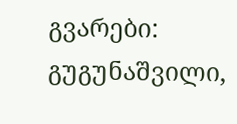გვარები: გუგუნაშვილი,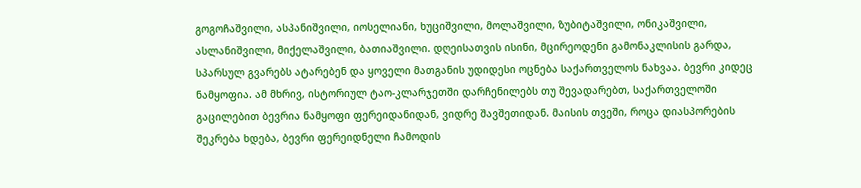გოგოჩაშვილი, ასპანიშვილი, იოსელიანი, ხუციშვილი, მოლაშვილი, ზუბიტაშვილი, ონიკაშვილი, ასლანიშვილი, მიქელაშვილი, ბათიაშვილი. დღეისათვის ისინი, მცირეოდენი გამონაკლისის გარდა, სპარსულ გვარებს ატარებენ და ყოველი მათგანის უდიდესი ოცნება საქართველოს ნახვაა. ბევრი კიდეც ნამყოფია. ამ მხრივ, ისტორიულ ტაო-კლარჯეთში დარჩენილებს თუ შევადარებთ, საქართველოში გაცილებით ბევრია ნამყოფი ფერეიდანიდან, ვიდრე შავშეთიდან. მაისის თვეში, როცა დიასპორების შეკრება ხდება, ბევრი ფერეიდნელი ჩამოდის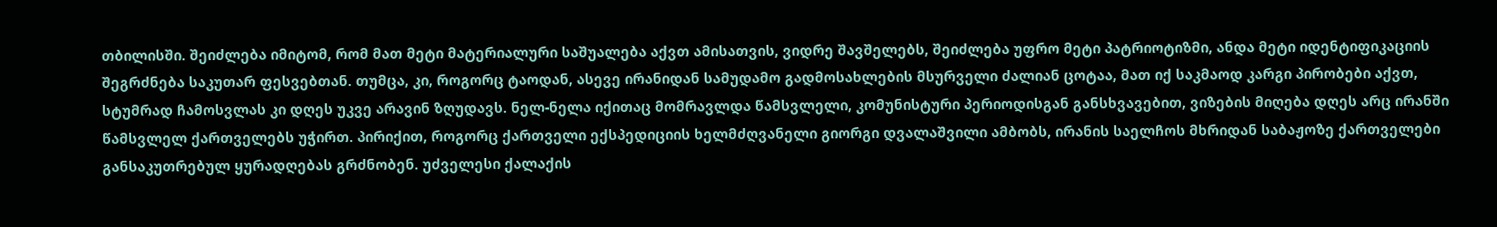თბილისში. შეიძლება იმიტომ, რომ მათ მეტი მატერიალური საშუალება აქვთ ამისათვის, ვიდრე შავშელებს, შეიძლება უფრო მეტი პატრიოტიზმი, ანდა მეტი იდენტიფიკაციის შეგრძნება საკუთარ ფესვებთან. თუმცა, კი, როგორც ტაოდან, ასევე ირანიდან სამუდამო გადმოსახლების მსურველი ძალიან ცოტაა, მათ იქ საკმაოდ კარგი პირობები აქვთ, სტუმრად ჩამოსვლას კი დღეს უკვე არავინ ზღუდავს. ნელ-ნელა იქითაც მომრავლდა წამსვლელი, კომუნისტური პერიოდისგან განსხვავებით, ვიზების მიღება დღეს არც ირანში წამსვლელ ქართველებს უჭირთ. პირიქით, როგორც ქართველი ექსპედიციის ხელმძღვანელი გიორგი დვალაშვილი ამბობს, ირანის საელჩოს მხრიდან საბაჟოზე ქართველები განსაკუთრებულ ყურადღებას გრძნობენ. უძველესი ქალაქის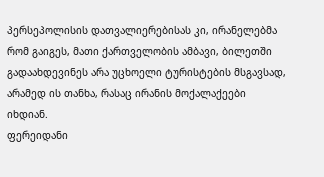პერსეპოლისის დათვალიერებისას კი, ირანელებმა რომ გაიგეს, მათი ქართველობის ამბავი, ბილეთში გადაახდევინეს არა უცხოელი ტურისტების მსგავსად, არამედ ის თანხა, რასაც ირანის მოქალაქეები იხდიან.
ფერეიდანი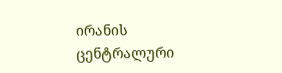ირანის ცენტრალური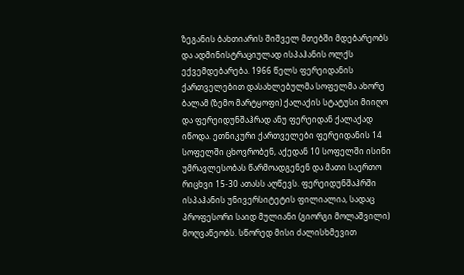ზეგანის ბახთიარის შიშველ მთებში მდებარეობს და ადმინისტრაციულად ისპაჰანის ოლქს ექვემდებარება. 1966 წელს ფერეიდანის ქართველებით დასახლებულმა სოფელმა ახორე ბალამ (ზემო მარტყოფი) ქალაქის სტატუსი მიიღო და ფერეიდუნშაჰრად ანუ ფერეიდან ქალაქად იწოდა. ეთნიკური ქართველები ფერეიდანის 14 სოფელში ცხოვრობენ, აქედან 10 სოფელში ისინი უმრავლესობას წარმოადგენენ და მათი საერთო რიცხვი 15-30 ათასს აღწევს. ფერეიდუნშაჰრში ისპაჰანის უნივერსიტეტის ფილიალია, სადაც პროფესორი საიდ მულიანი (გიორგი მოლაშვილი) მოღვაწეობს. სწორედ მისი ძალისხმევით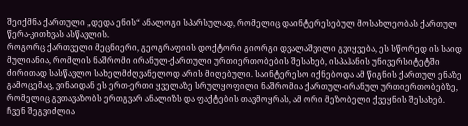შეიქმნა ქართული „დედა ენის“ ანალოგი სპარსულად, რომელიც დაინტერესებულ მოსახლეობას ქართულ წერა-კითხვას ასწავლის.
როგორც ქართველი მეცნიერი, გეოგრაფიის დოქტორი გიორგი დვალაშვილი გვიყვება, ეს სწორედ ის საიდ მულიანია, რომლის ნაშრომი ირანულ-ქართული ურთიერთობების შესახებ, ისპაჰანის უნივერსიტეტში ძირითად სასწავლო სახელმძღვანელოდ არის მიღებული. საინტერესო იქნებოდა ამ წიგნის ქართულ ენაზე გამოცემაც, ვინაიდან ეს ერთ-ერთი ყველაზე სრულყოფილი ნაშრომია ქართულ-ირანულ ურთიერთობებზე, რომელიც გვთავაზობს ერთგვარ ანალიზს და ფაქტების თავმოყრას, ამ ორი მეზობელი ქვეყნის შესახებ.
ჩვენ შეგვიძლია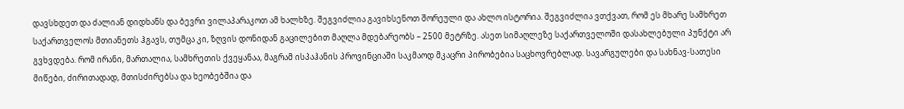დავსხდეთ და ძალიან დიდხანს და ბევრი ვილაპარაკოთ ამ ხალხზე. შეგვიძლია გავიხსენოთ შორეული და ახლო ისტორია. შეგვიძლია ვთქვათ, რომ ეს მხარე სამხრეთ საქართველოს მთიანეთს ჰგავს, თუმცა კი, ზღვის დონიდან გაცილებით მაღლა მდებარეობს – 2500 მეტრზე. ასეთ სიმაღლეზე საქართველოში დასახლებული პუნქტი არ გვხვდება. რომ ირანი, მართალია, სამხრეთის ქვეყანაა, მაგრამ ისპაჰანის პროვინციაში საკმაოდ მკაცრი პირობებია საცხოვრებლად. სავარგულები და სახნავ-სათესი მიწები, ძირითადად, მთისძირებსა და ხეობებშია და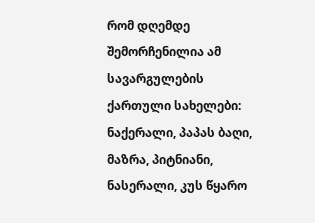რომ დღემდე შემორჩენილია ამ სავარგულების ქართული სახელები: ნაქერალი, პაპას ბაღი, მაზრა, პიტნიანი, ნასერალი, კუს წყარო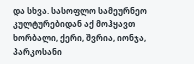და სხვა. სასოფლო სამეურნეო კულტურებიდან აქ მოჰყავთ ხორბალი, ქერი, შვრია, იონჯა, პარკოსანი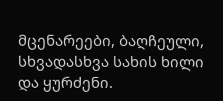მცენარეები, ბაღჩეული, სხვადასხვა სახის ხილი და ყურძენი.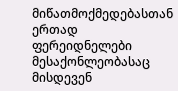მიწათმოქმედებასთან ერთად ფერეიდნელები მესაქონლეობასაც მისდევენ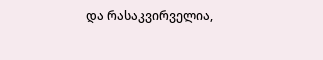და რასაკვირველია,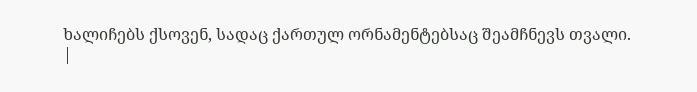ხალიჩებს ქსოვენ, სადაც ქართულ ორნამენტებსაც შეამჩნევს თვალი.
|